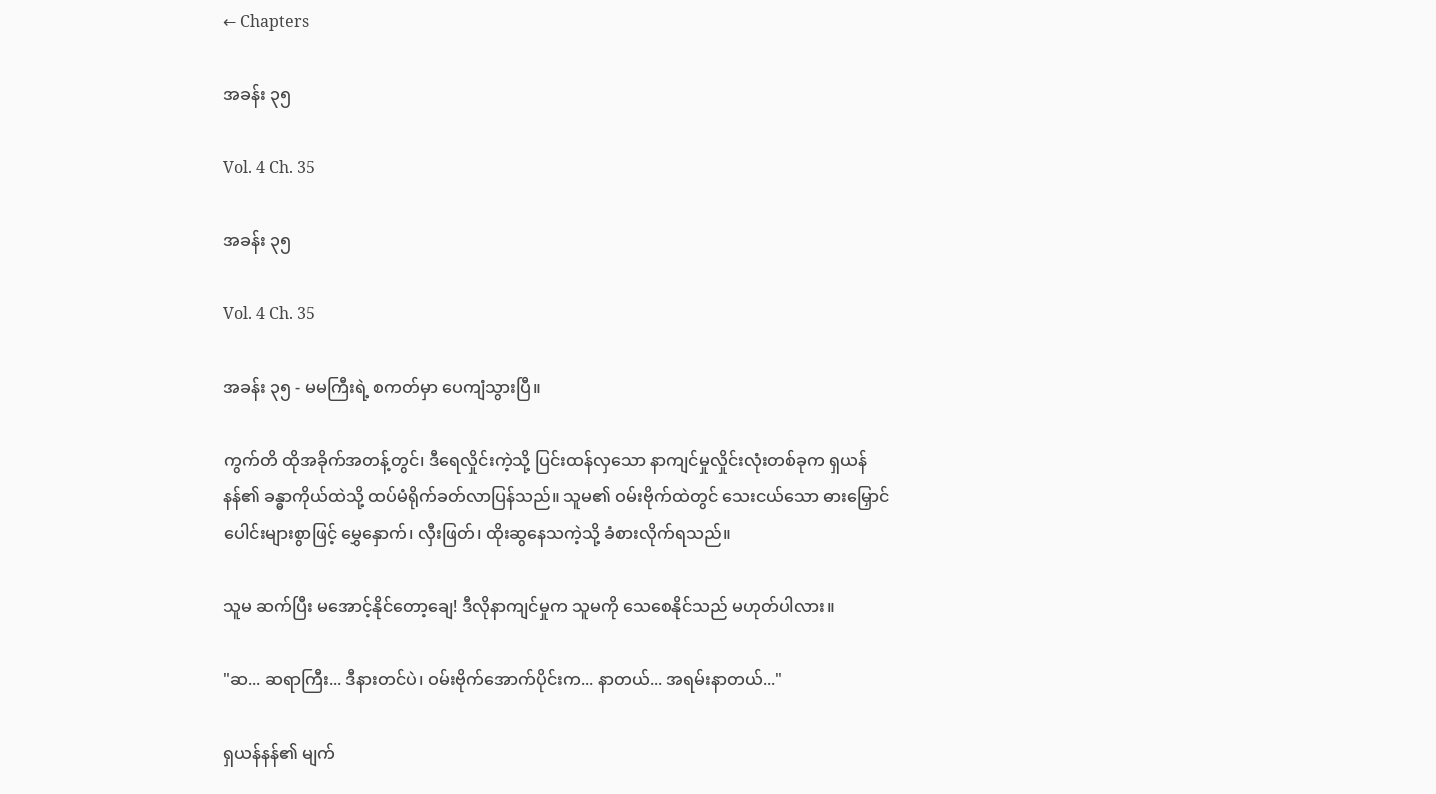← Chapters

အခန်း ၃၅

Vol. 4 Ch. 35

အခန်း ၃၅

Vol. 4 Ch. 35

အခန်း ၃၅ - မမကြီးရဲ့ စကတ်မှာ ပေကျံသွားပြီ။

ကွက်တိ ထိုအခိုက်အတန့်တွင်၊ ဒီရေလှိုင်းကဲ့သို့ ပြင်းထန်လှသော နာကျင်မှုလှိုင်းလုံးတစ်ခုက ရှယန်နန်၏ ခန္ဓာကိုယ်ထဲသို့ ထပ်မံရိုက်ခတ်လာပြန်သည်။ သူမ၏ ဝမ်းဗိုက်ထဲတွင် သေးငယ်သော ဓားမြှောင်ပေါင်းများစွာဖြင့် မွှေနှောက်၊ လှီးဖြတ်၊ ထိုးဆွနေသကဲ့သို့ ခံစားလိုက်ရသည်။

သူမ ဆက်ပြီး မအောင့်နိုင်တော့ချေ! ဒီလိုနာကျင်မှုက သူမကို သေစေနိုင်သည် မဟုတ်ပါလား။

"ဆ... ဆရာကြီး... ဒီနားတင်ပဲ၊ ဝမ်းဗိုက်အောက်ပိုင်းက... နာတယ်... အရမ်းနာတယ်..."

ရှယန်နန်၏ မျက်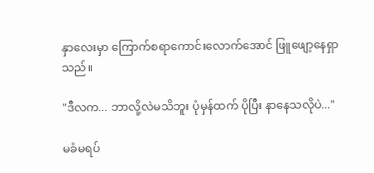နှာလေးမှာ ကြောက်စရာကောင်းလောက်အောင် ဖြူဖျော့နေရှာသည်။

"ဒီလက... ဘာလို့လဲမသိဘူး ပုံမှန်ထက် ပိုပြီး နာနေသလိုပဲ..."

မခံမရပ်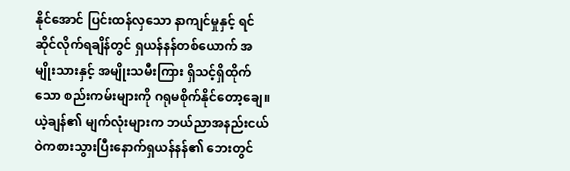နိုင်အောင် ပြင်းထန်လှသော နာကျင်မှုနှင့် ရင်ဆိုင်လိုက်ရချိန်တွင် ရှယန်နန်တစ်ယောက် အမျိုးသားနှင့် အမျိုးသမီးကြား ရှိသင့်ရှိထိုက်သော စည်းကမ်းများကို ဂရုမစိုက်နိုင်တော့ချေ။ ယဲ့ချန်၏ မျက်လုံးများက ဘယ်ညာအနည်းငယ် ဝဲကစားသွားပြီးနောက်ရှယန်နန်၏ ဘေးတွင်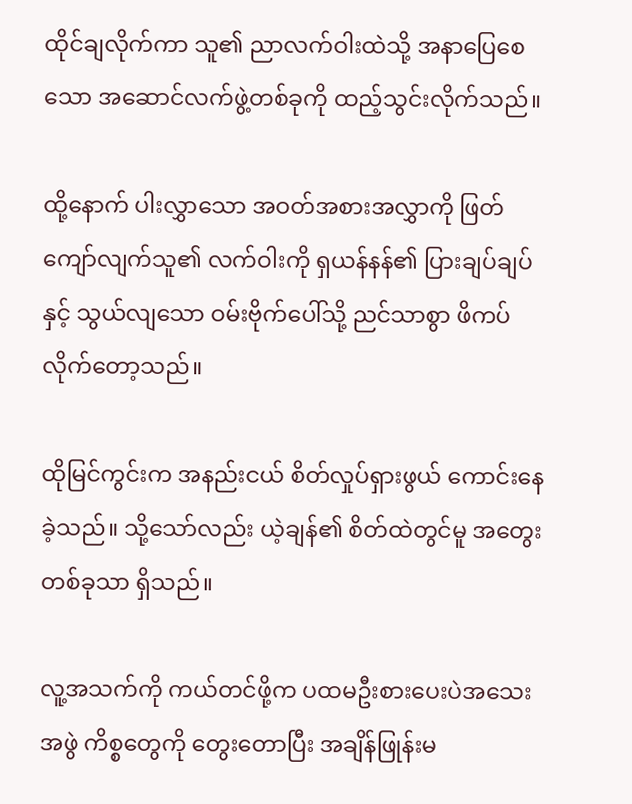ထိုင်ချလိုက်ကာ သူ၏ ညာလက်ဝါးထဲသို့ အနာပြေစေသော အဆောင်လက်ဖွဲ့တစ်ခုကို ထည့်သွင်းလိုက်သည်။

ထို့နောက် ပါးလွှာသော အဝတ်အစားအလွှာကို ဖြတ်ကျော်လျက်သူ၏ လက်ဝါးကို ရှယန်နန်၏ ပြားချပ်ချပ်နှင့် သွယ်လျသော ဝမ်းဗိုက်ပေါ်သို့ ညင်သာစွာ ဖိကပ်လိုက်တော့သည်။

ထိုမြင်ကွင်းက အနည်းငယ် စိတ်လှုပ်ရှားဖွယ် ကောင်းနေခဲ့သည်။ သို့သော်လည်း ယဲ့ချန်၏ စိတ်ထဲတွင်မူ အတွေးတစ်ခုသာ ရှိသည်။

လူ့အသက်ကို ကယ်တင်ဖို့က ပထမဦးစားပေးပဲအသေးအဖွဲ ကိစ္စတွေကို တွေးတောပြီး အချိန်ဖြုန်းမ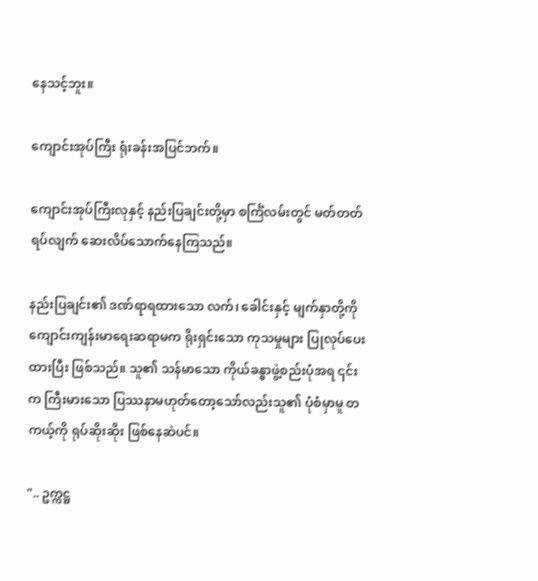နေသင့်ဘူး။

ကျောင်းအုပ်ကြီး ရုံးခန်းအပြင်ဘက်။

ကျောင်းအုပ်ကြီးလုနှင့် နည်းပြချင်းတို့မှာ စင်္ကြံလမ်းတွင် မတ်တတ်ရပ်လျက် ဆေးလိပ်သောက်နေကြသည်။

နည်းပြချင်း၏ ဒဏ်ရာရထားသော လက်၊ ခေါင်းနှင့် မျက်နှာတို့ကို ကျောင်းကျန်းမာရေးဆရာမက ရိုးရှင်းသော ကုသမှုများ ပြုလုပ်ပေးထားပြီး ဖြစ်သည်။ သူ၏ သန်မာသော ကိုယ်ခန္ဓာဖွဲ့စည်းပုံအရ ၎င်းက ကြီးမားသော ပြဿနာမဟုတ်တော့သော်လည်းသူ၏ ပုံစံမှာမူ တကယ့်ကို ရုပ်ဆိုးဆိုး ဖြစ်နေဆဲပင်။

".. ဥက္ကဋ္ဌ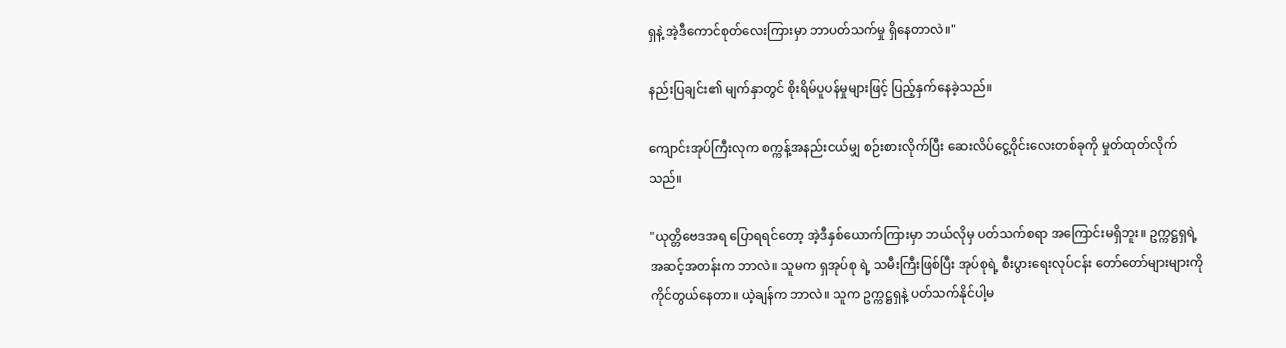ရှနဲ့ အဲ့ဒီကောင်စုတ်လေးကြားမှာ ဘာပတ်သက်မှု ရှိနေတာလဲ။"

နည်းပြချင်း၏ မျက်နှာတွင် စိုးရိမ်ပူပန်မှုများဖြင့် ပြည့်နှက်နေခဲ့သည်။

ကျောင်းအုပ်ကြီးလုက စက္ကန့်အနည်းငယ်မျှ စဉ်းစားလိုက်ပြီး ဆေးလိပ်ငွေ့ဝိုင်းလေးတစ်ခုကို မှုတ်ထုတ်လိုက်သည်။

"ယုတ္တိဗေဒအရ ပြောရရင်တော့ အဲ့ဒီနှစ်ယောက်ကြားမှာ ဘယ်လိုမှ ပတ်သက်စရာ အကြောင်းမရှိဘူး။ ဥက္ကဋ္ဌရှရဲ့ အဆင့်အတန်းက ဘာလဲ။ သူမက ရှအုပ်စု ရဲ့ သမီးကြီးဖြစ်ပြီး အုပ်စုရဲ့ စီးပွားရေးလုပ်ငန်း တော်တော်များများကို ကိုင်တွယ်နေတာ။ ယဲ့ချန်က ဘာလဲ။ သူက ဥက္ကဋ္ဌရှနဲ့ ပတ်သက်နိုင်ပါ့မ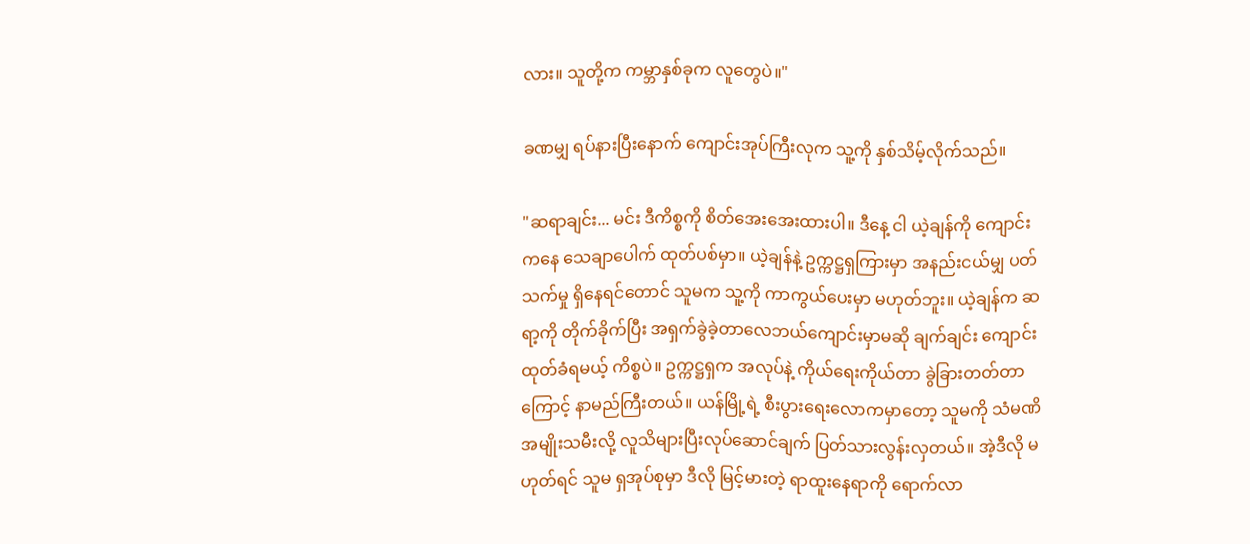လား။ သူတို့က ကမ္ဘာနှစ်ခုက လူတွေပဲ။"

ခဏမျှ ရပ်နားပြီးနောက် ကျောင်းအုပ်ကြီးလုက သူ့ကို နှစ်သိမ့်လိုက်သည်။

"ဆရာချင်း... မင်း ဒီကိစ္စကို စိတ်အေးအေးထားပါ။ ဒီနေ့ ငါ ယဲ့ချန်ကို ကျောင်းကနေ သေချာပေါက် ထုတ်ပစ်မှာ။ ယဲ့ချန်နဲ့ ဥက္ကဋ္ဌရှကြားမှာ အနည်းငယ်မျှ ပတ်သက်မှု ရှိနေရင်တောင် သူမက သူ့ကို ကာကွယ်ပေးမှာ မဟုတ်ဘူး။ ယဲ့ချန်က ဆရာ့ကို တိုက်ခိုက်ပြီး အရှက်ခွဲခဲ့တာလေဘယ်ကျောင်းမှာမဆို ချက်ချင်း ကျောင်းထုတ်ခံရမယ့် ကိစ္စပဲ။ ဥက္ကဋ္ဌရှက အလုပ်နဲ့ ကိုယ်ရေးကိုယ်တာ ခွဲခြားတတ်တာကြောင့် နာမည်ကြီးတယ်။ ယန်မြို့ရဲ့ စီးပွားရေးလောကမှာတော့ သူမကို သံမဏိအမျိုးသမီးလို့ လူသိများပြီးလုပ်ဆောင်ချက် ပြတ်သားလွန်းလှတယ်။ အဲ့ဒီလို မဟုတ်ရင် သူမ ရှအုပ်စုမှာ ဒီလို မြင့်မားတဲ့ ရာထူးနေရာကို ရောက်လာ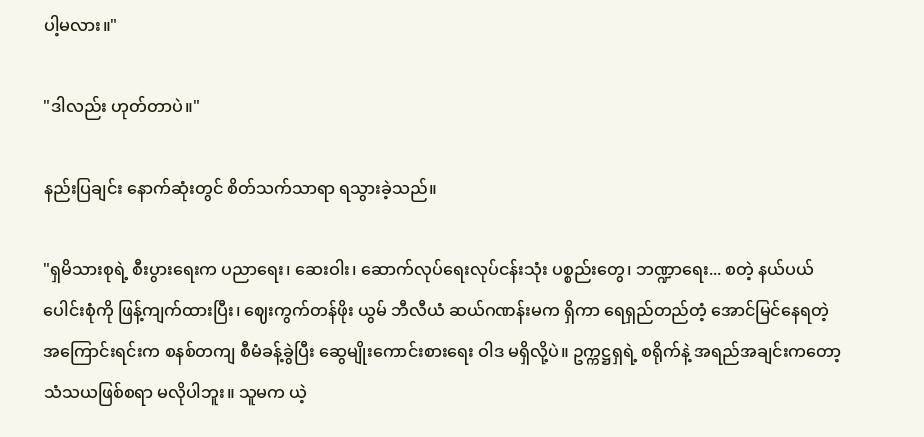ပါ့မလား။"

"ဒါလည်း ဟုတ်တာပဲ။"

နည်းပြချင်း နောက်ဆုံးတွင် စိတ်သက်သာရာ ရသွားခဲ့သည်။

"ရှမိသားစုရဲ့ စီးပွားရေးက ပညာရေး၊ ဆေးဝါး၊ ဆောက်လုပ်ရေးလုပ်ငန်းသုံး ပစ္စည်းတွေ၊ ဘဏ္ဍာရေး... စတဲ့ နယ်ပယ်ပေါင်းစုံကို ဖြန့်ကျက်ထားပြီး၊ ဈေးကွက်တန်ဖိုး ယွမ် ဘီလီယံ ဆယ်ဂဏန်းမက ရှိကာ ရေရှည်တည်တံ့ အောင်မြင်နေရတဲ့ အကြောင်းရင်းက စနစ်တကျ စီမံခန့်ခွဲပြီး ဆွေမျိုးကောင်းစားရေး ဝါဒ မရှိလို့ပဲ။ ဥက္ကဋ္ဌရှရဲ့ စရိုက်နဲ့ အရည်အချင်းကတော့ သံသယဖြစ်စရာ မလိုပါဘူး။ သူမက ယဲ့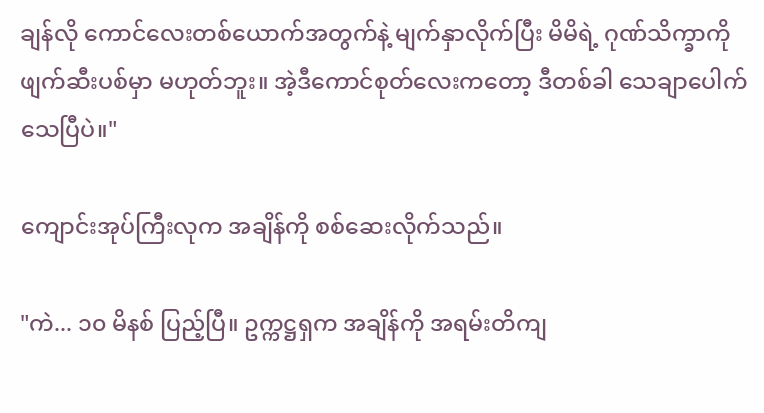ချန်လို ကောင်လေးတစ်ယောက်အတွက်နဲ့ မျက်နှာလိုက်ပြီး မိမိရဲ့ ဂုဏ်သိက္ခာကို ဖျက်ဆီးပစ်မှာ မဟုတ်ဘူး။ အဲ့ဒီကောင်စုတ်လေးကတော့ ဒီတစ်ခါ သေချာပေါက် သေပြီပဲ။"

ကျောင်းအုပ်ကြီးလုက အချိန်ကို စစ်ဆေးလိုက်သည်။

"ကဲ... ၁၀ မိနစ် ပြည့်ပြီ။ ဥက္ကဋ္ဌရှက အချိန်ကို အရမ်းတိကျ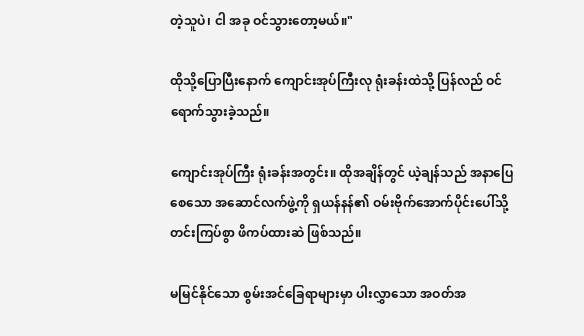တဲ့သူပဲ၊ ငါ အခု ဝင်သွားတော့မယ်။"

ထိုသို့ပြောပြီးနောက် ကျောင်းအုပ်ကြီးလု ရုံးခန်းထဲသို့ ပြန်လည် ဝင်ရောက်သွားခဲ့သည်။

ကျောင်းအုပ်ကြီး ရုံးခန်းအတွင်း။ ထိုအချိန်တွင် ယဲ့ချန်သည် အနာပြေစေသော အဆောင်လက်ဖွဲ့ကို ရှယန်နန်၏ ဝမ်းဗိုက်အောက်ပိုင်းပေါ်သို့ တင်းကြပ်စွာ ဖိကပ်ထားဆဲ ဖြစ်သည်။

မမြင်နိုင်သော စွမ်းအင်ခြေရာများမှာ ပါးလွှာသော အဝတ်အ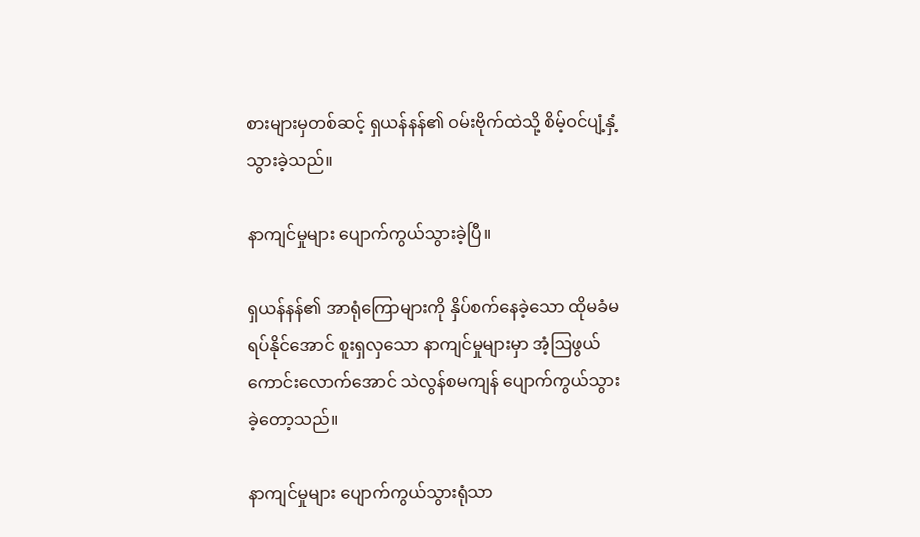စားများမှတစ်ဆင့် ရှယန်နန်၏ ဝမ်းဗိုက်ထဲသို့ စိမ့်ဝင်ပျံ့နှံ့သွားခဲ့သည်။

နာကျင်မှုများ ပျောက်ကွယ်သွားခဲ့ပြီ။

ရှယန်နန်၏ အာရုံကြောများကို နှိပ်စက်နေခဲ့သော ထိုမခံမရပ်နိုင်အောင် စူးရှလှသော နာကျင်မှုများမှာ အံ့ဩဖွယ်ကောင်းလောက်အောင် သဲလွန်စမကျန် ပျောက်ကွယ်သွားခဲ့တော့သည်။

နာကျင်မှုများ ပျောက်ကွယ်သွားရုံသာ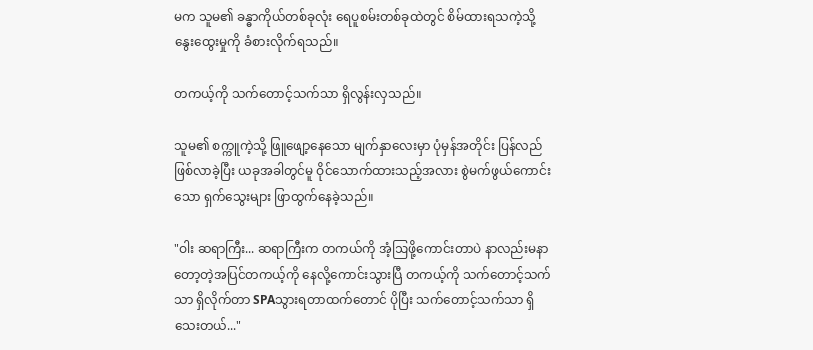မက သူမ၏ ခန္ဓာကိုယ်တစ်ခုလုံး ရေပူစမ်းတစ်ခုထဲတွင် စိမ်ထားရသကဲ့သို့ နွေးထွေးမှုကို ခံစားလိုက်ရသည်။

တကယ့်ကို သက်တောင့်သက်သာ ရှိလွန်းလှသည်။

သူမ၏ စက္ကူကဲ့သို့ ဖြူဖျော့နေသော မျက်နှာလေးမှာ ပုံမှန်အတိုင်း ပြန်လည် ဖြစ်လာခဲ့ပြီး ယခုအခါတွင်မူ ဝိုင်သောက်ထားသည့်အလား စွဲမက်ဖွယ်ကောင်းသော ရှက်သွေးများ ဖြာထွက်နေခဲ့သည်။

"ဝါး ဆရာကြီး... ဆရာကြီးက တကယ်ကို အံ့ဩဖို့ကောင်းတာပဲ နာလည်းမနာတော့တဲ့အပြင်တကယ့်ကို နေလို့ကောင်းသွားပြီ တကယ့်ကို သက်တောင့်သက်သာ ရှိလိုက်တာ SPAသွားရတာထက်တောင် ပိုပြီး သက်တောင့်သက်သာ ရှိသေးတယ်..."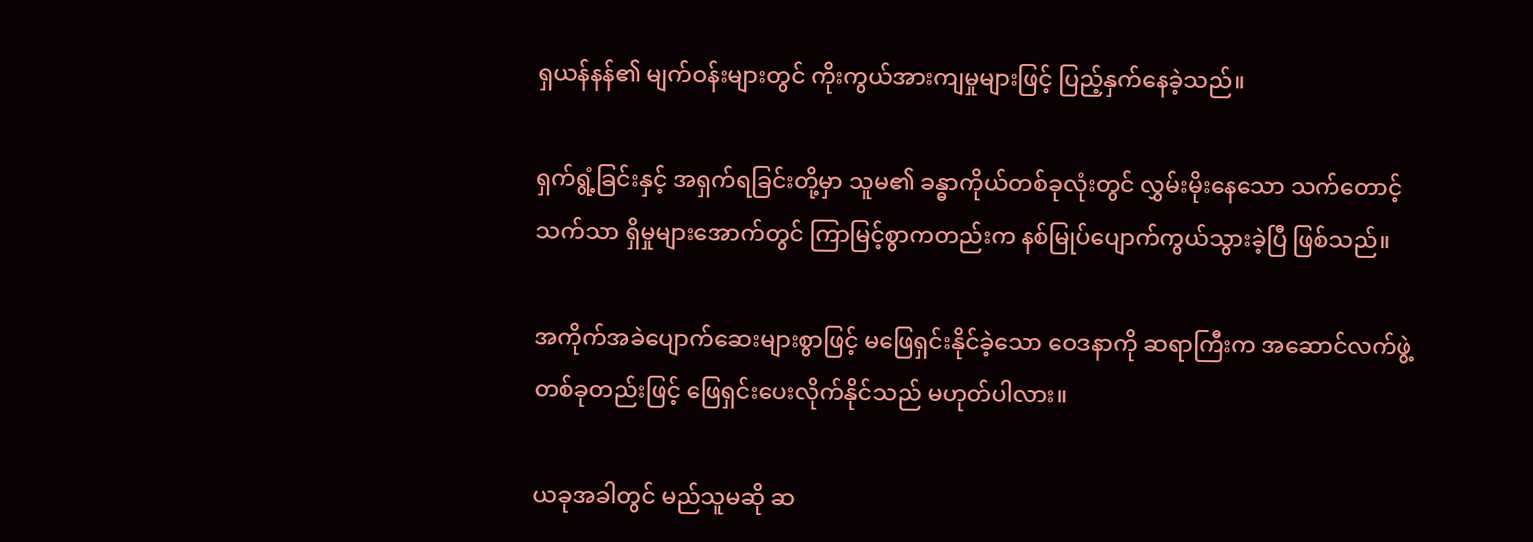ရှယန်နန်၏ မျက်ဝန်းများတွင် ကိုးကွယ်အားကျမှုများဖြင့် ပြည့်နှက်နေခဲ့သည်။

ရှက်ရွံ့ခြင်းနှင့် အရှက်ရခြင်းတို့မှာ သူမ၏ ခန္ဓာကိုယ်တစ်ခုလုံးတွင် လွှမ်းမိုးနေသော သက်တောင့်သက်သာ ရှိမှုများအောက်တွင် ကြာမြင့်စွာကတည်းက နစ်မြုပ်ပျောက်ကွယ်သွားခဲ့ပြီ ဖြစ်သည်။

အကိုက်အခဲပျောက်ဆေးများစွာဖြင့် မဖြေရှင်းနိုင်ခဲ့သော ဝေဒနာကို ဆရာကြီးက အဆောင်လက်ဖွဲ့တစ်ခုတည်းဖြင့် ဖြေရှင်းပေးလိုက်နိုင်သည် မဟုတ်ပါလား။

ယခုအခါတွင် မည်သူမဆို ဆ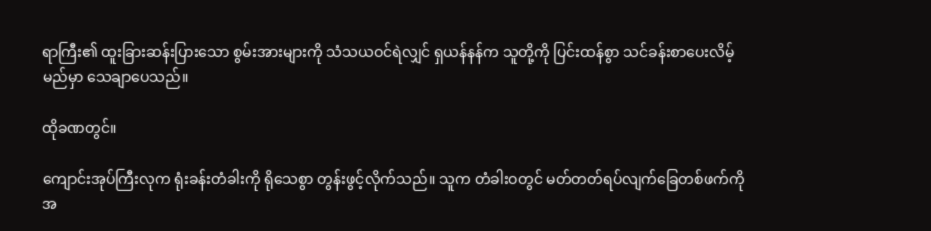ရာကြီး၏ ထူးခြားဆန်းပြားသော စွမ်းအားများကို သံသယဝင်ရဲလျှင် ရှယန်နန်က သူတို့ကို ပြင်းထန်စွာ သင်ခန်းစာပေးလိမ့်မည်မှာ သေချာပေသည်။

ထိုခဏတွင်။

ကျောင်းအုပ်ကြီးလုက ရုံးခန်းတံခါးကို ရိုသေစွာ တွန်းဖွင့်လိုက်သည်။ သူက တံခါးဝတွင် မတ်တတ်ရပ်လျက်ခြေတစ်ဖက်ကို အ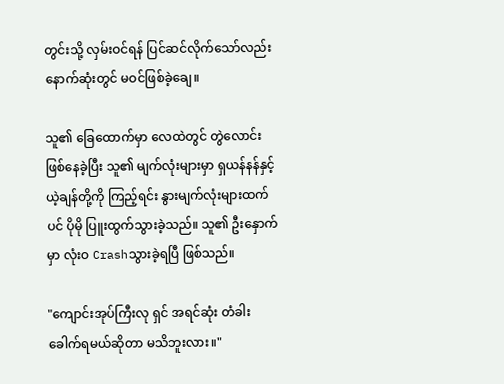တွင်းသို့ လှမ်းဝင်ရန် ပြင်ဆင်လိုက်သော်လည်း နောက်ဆုံးတွင် မဝင်ဖြစ်ခဲ့ချေ။

သူ၏ ခြေထောက်မှာ လေထဲတွင် တွဲလောင်းဖြစ်နေခဲ့ပြီး သူ၏ မျက်လုံးများမှာ ရှယန်နန်နှင့် ယဲ့ချန်တို့ကို ကြည့်ရင်း နွားမျက်လုံးများထက်ပင် ပိုမို ပြူးထွက်သွားခဲ့သည်။ သူ၏ ဦးနှောက်မှာ လုံးဝ Crashသွားခဲ့ရပြီ ဖြစ်သည်။

"ကျောင်းအုပ်ကြီးလု ရှင် အရင်ဆုံး တံခါးခေါက်ရမယ်ဆိုတာ မသိဘူးလား။"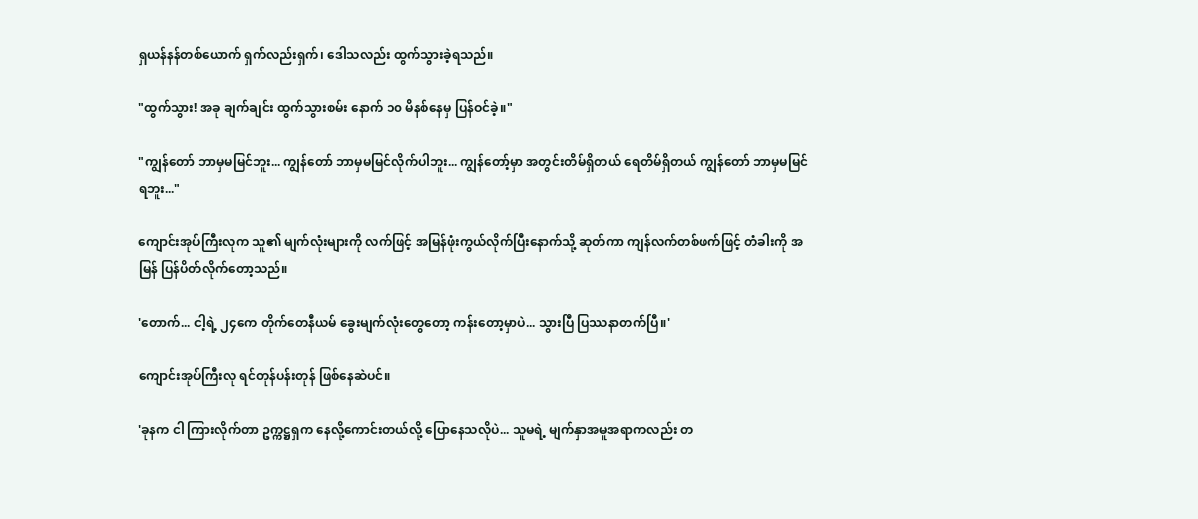ရှယန်နန်တစ်ယောက် ရှက်လည်းရှက်၊ ဒေါသလည်း ထွက်သွားခဲ့ရသည်။

"ထွက်သွား! အခု ချက်ချင်း ထွက်သွားစမ်း နောက် ၁၀ မိနစ်နေမှ ပြန်ဝင်ခဲ့။"

"ကျွန်တော် ဘာမှမမြင်ဘူး... ကျွန်တော် ဘာမှမမြင်လိုက်ပါဘူး... ကျွန်တော့်မှာ အတွင်းတိမ်ရှိတယ် ရေတိမ်ရှိတယ် ကျွန်တော် ဘာမှမမြင်ရဘူး..."

ကျောင်းအုပ်ကြီးလုက သူ၏ မျက်လုံးများကို လက်ဖြင့် အမြန်ဖုံးကွယ်လိုက်ပြီးနောက်သို့ ဆုတ်ကာ ကျန်လက်တစ်ဖက်ဖြင့် တံခါးကို အမြန် ပြန်ပိတ်လိုက်တော့သည်။

'တောက်... ငါ့ရဲ့ ၂၄ကေ တိုက်တေနီယမ် ခွေးမျက်လုံးတွေတော့ ကန်းတော့မှာပဲ... သွားပြီ ပြဿနာတက်ပြီ။'

ကျောင်းအုပ်ကြီးလု ရင်တုန်ပန်းတုန် ဖြစ်နေဆဲပင်။

'ခုနက ငါ ကြားလိုက်တာ ဥက္ကဋ္ဌရှက နေလို့ကောင်းတယ်လို့ ပြောနေသလိုပဲ... သူမရဲ့ မျက်နှာအမူအရာကလည်း တ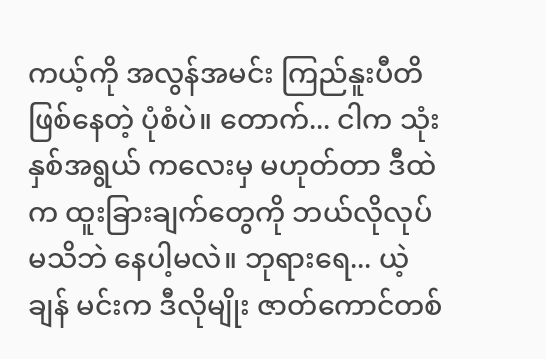ကယ့်ကို အလွန်အမင်း ကြည်နူးပီတိ ဖြစ်နေတဲ့ ပုံစံပဲ။ တောက်... ငါက သုံးနှစ်အရွယ် ကလေးမှ မဟုတ်တာ ဒီထဲက ထူးခြားချက်တွေကို ဘယ်လိုလုပ် မသိဘဲ နေပါ့မလဲ။ ဘုရားရေ... ယဲ့ချန် မင်းက ဒီလိုမျိုး ဇာတ်ကောင်တစ်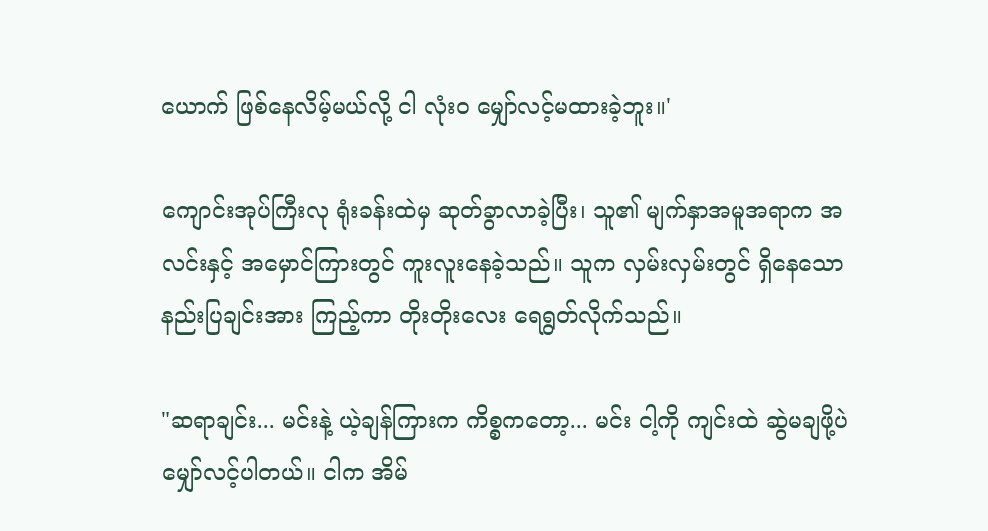ယောက် ဖြစ်နေလိမ့်မယ်လို့ ငါ လုံးဝ မျှော်လင့်မထားခဲ့ဘူး။'

ကျောင်းအုပ်ကြီးလု ရုံးခန်းထဲမှ ဆုတ်ခွာလာခဲ့ပြီး၊ သူ၏ မျက်နှာအမူအရာက အလင်းနှင့် အမှောင်ကြားတွင် ကူးလူးနေခဲ့သည်။ သူက လှမ်းလှမ်းတွင် ရှိနေသော နည်းပြချင်းအား ကြည့်ကာ တိုးတိုးလေး ရေရွတ်လိုက်သည်။

"ဆရာချင်း... မင်းနဲ့ ယဲ့ချန်ကြားက ကိစ္စကတော့... မင်း ငါ့ကို ကျင်းထဲ ဆွဲမချဖို့ပဲ မျှော်လင့်ပါတယ်။ ငါက အိမ်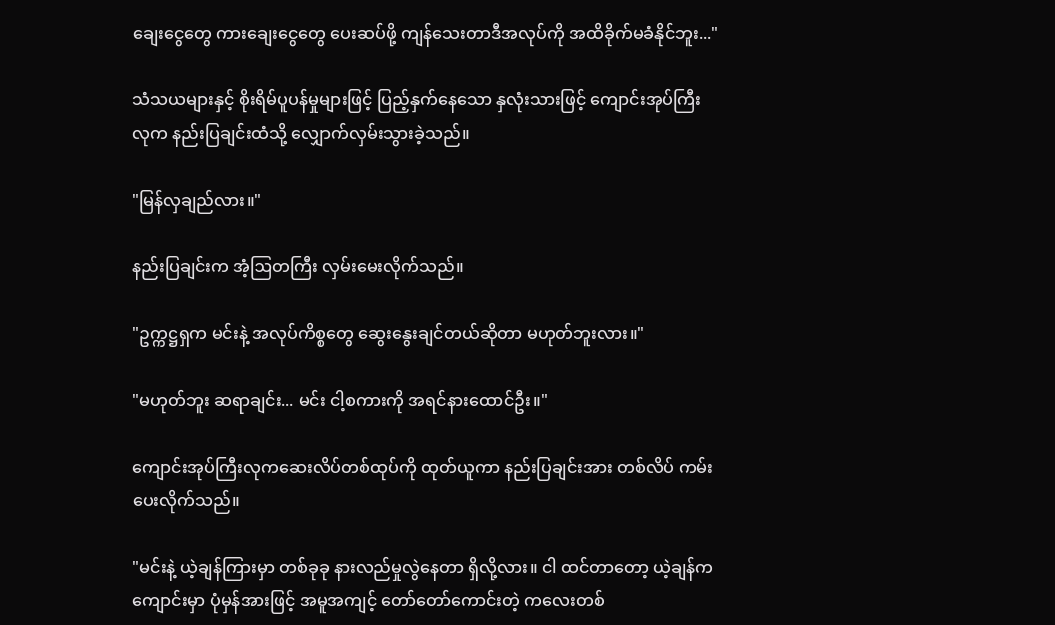ချေးငွေတွေ ကားချေးငွေတွေ ပေးဆပ်ဖို့ ကျန်သေးတာဒီအလုပ်ကို အထိခိုက်မခံနိုင်ဘူး..."

သံသယများနှင့် စိုးရိမ်ပူပန်မှုများဖြင့် ပြည့်နှက်နေသော နှလုံးသားဖြင့် ကျောင်းအုပ်ကြီးလုက နည်းပြချင်းထံသို့ လျှောက်လှမ်းသွားခဲ့သည်။

"မြန်လှချည်လား။"

နည်းပြချင်းက အံ့ဩတကြီး လှမ်းမေးလိုက်သည်။

"ဥက္ကဋ္ဌရှက မင်းနဲ့ အလုပ်ကိစ္စတွေ ဆွေးနွေးချင်တယ်ဆိုတာ မဟုတ်ဘူးလား။"

"မဟုတ်ဘူး ဆရာချင်း... မင်း ငါ့စကားကို အရင်နားထောင်ဦး။"

ကျောင်းအုပ်ကြီးလုကဆေးလိပ်တစ်ထုပ်ကို ထုတ်ယူကာ နည်းပြချင်းအား တစ်လိပ် ကမ်းပေးလိုက်သည်။

"မင်းနဲ့ ယဲ့ချန်ကြားမှာ တစ်ခုခု နားလည်မှုလွဲနေတာ ရှိလို့လား။ ငါ ထင်တာတော့ ယဲ့ချန်က ကျောင်းမှာ ပုံမှန်အားဖြင့် အမူအကျင့် တော်တော်ကောင်းတဲ့ ကလေးတစ်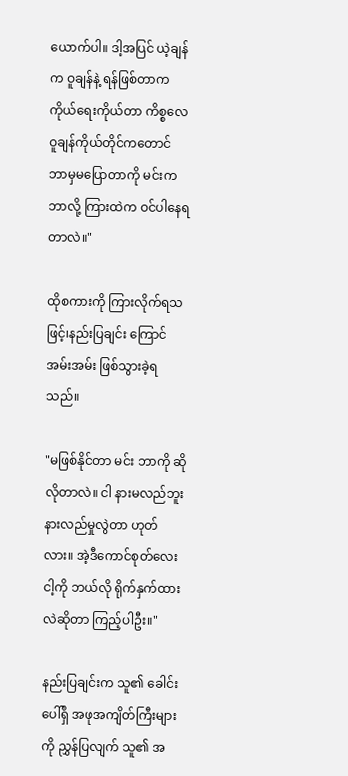ယောက်ပါ။ ဒါ့အပြင် ယဲ့ချန်က ဝူချန်နဲ့ ရန်ဖြစ်တာက ကိုယ်ရေးကိုယ်တာ ကိစ္စလေဝူချန်ကိုယ်တိုင်ကတောင် ဘာမှမပြောတာကို မင်းက ဘာလို့ ကြားထဲက ဝင်ပါနေရတာလဲ။"

ထိုစကားကို ကြားလိုက်ရသဖြင့်၊နည်းပြချင်း ကြောင်အမ်းအမ်း ဖြစ်သွားခဲ့ရသည်။

"မဖြစ်နိုင်တာ မင်း ဘာကို ဆိုလိုတာလဲ။ ငါ နားမလည်ဘူး နားလည်မှုလွဲတာ ဟုတ်လား။ အဲ့ဒီကောင်စုတ်လေး ငါ့ကို ဘယ်လို ရိုက်နှက်ထားလဲဆိုတာ ကြည့်ပါဦး။"

နည်းပြချင်းက သူ၏ ခေါင်းပေါ်ရှိ အဖုအကျိတ်ကြီးများကို ညွှန်ပြလျက် သူ၏ အ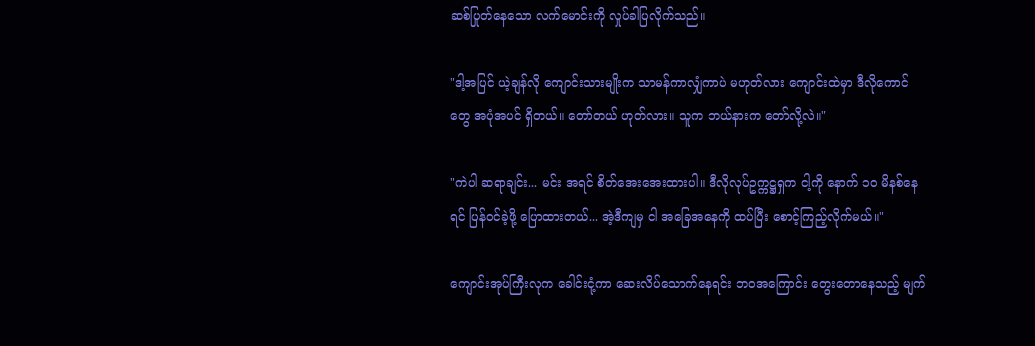ဆစ်ပြုတ်နေသော လက်မောင်းကို လှုပ်ခါပြလိုက်သည်။

"ဒါ့အပြင် ယဲ့ချန်လို ကျောင်းသားမျိုးက သာမန်ကာလျှံကာပဲ မဟုတ်လား ကျောင်းထဲမှာ ဒီလိုကောင်တွေ အပုံအပင် ရှိတယ်။ တော်တယ် ဟုတ်လား။ သူက ဘယ်နားက တော်လို့လဲ။"

"ကဲပါ ဆရာချင်း... မင်း အရင် စိတ်အေးအေးထားပါ။ ဒီလိုလုပ်ဥက္ကဋ္ဌရှက ငါ့ကို နောက် ၁၀ မိနစ်နေရင် ပြန်ဝင်ခဲ့ဖို့ ပြောထားတယ်... အဲ့ဒီကျမှ ငါ အခြေအနေကို ထပ်ပြီး စောင့်ကြည့်လိုက်မယ်။"

ကျောင်းအုပ်ကြီးလုက ခေါင်းငုံ့ကာ ဆေးလိပ်သောက်နေရင်း ဘဝအကြောင်း တွေးတောနေသည့် မျက်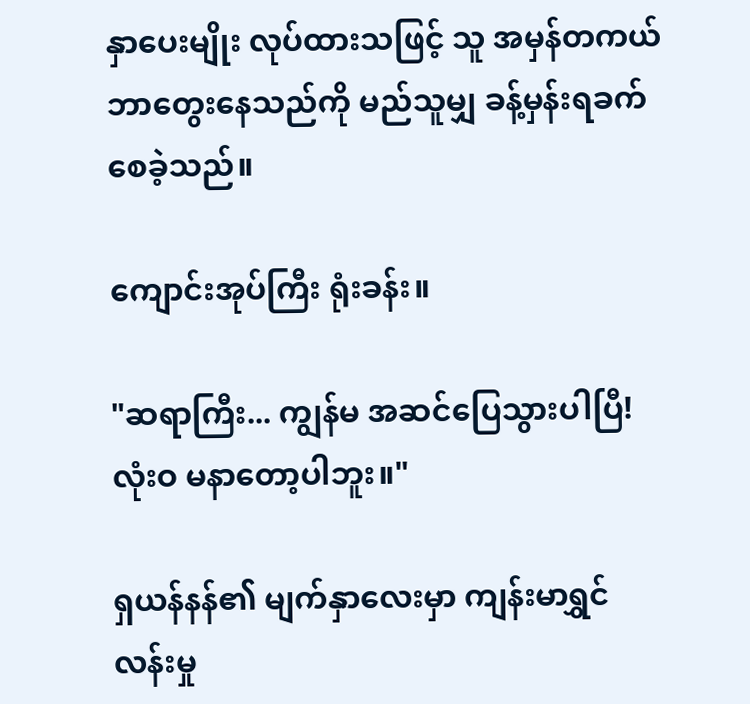နှာပေးမျိုး လုပ်ထားသဖြင့် သူ အမှန်တကယ် ဘာတွေးနေသည်ကို မည်သူမျှ ခန့်မှန်းရခက်စေခဲ့သည်။

ကျောင်းအုပ်ကြီး ရုံးခန်း။

"ဆရာကြီး... ကျွန်မ အဆင်ပြေသွားပါပြီ! လုံးဝ မနာတော့ပါဘူး။"

ရှယန်နန်၏ မျက်နှာလေးမှာ ကျန်းမာရွှင်လန်းမှု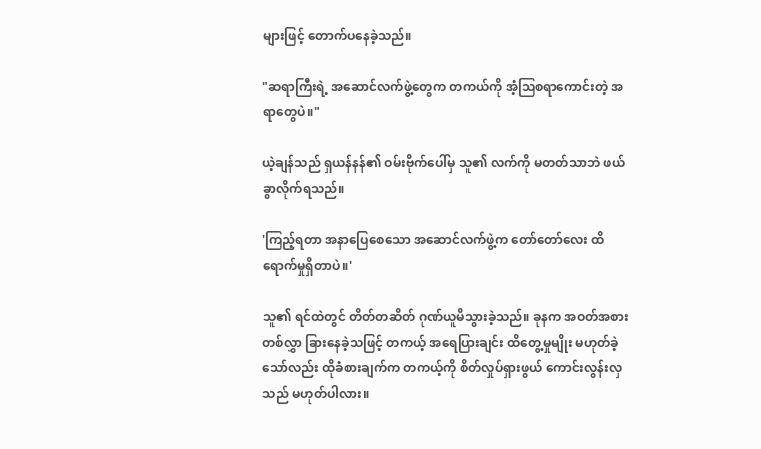များဖြင့် တောက်ပနေခဲ့သည်။

"ဆရာကြီးရဲ့ အဆောင်လက်ဖွဲ့တွေက တကယ်ကို အံ့ဩစရာကောင်းတဲ့ အရာတွေပဲ။"

ယဲ့ချန်သည် ရှယန်နန်၏ ဝမ်းဗိုက်ပေါ်မှ သူ၏ လက်ကို မတတ်သာဘဲ ဖယ်ခွာလိုက်ရသည်။

'ကြည့်ရတာ အနာပြေစေသော အဆောင်လက်ဖွဲ့က တော်တော်လေး ထိရောက်မှုရှိတာပဲ။'

သူ၏ ရင်ထဲတွင် တိတ်တဆိတ် ဂုဏ်ယူမိသွားခဲ့သည်။ ခုနက အဝတ်အစားတစ်လွှာ ခြားနေခဲ့သဖြင့် တကယ့် အရေပြားချင်း ထိတွေ့မှုမျိုး မဟုတ်ခဲ့သော်လည်း ထိုခံစားချက်က တကယ့်ကို စိတ်လှုပ်ရှားဖွယ် ကောင်းလွန်းလှသည် မဟုတ်ပါလား။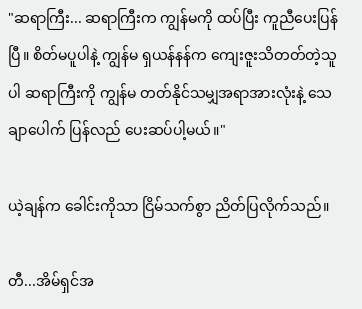"ဆရာကြီး... ဆရာကြီးက ကျွန်မကို ထပ်ပြီး ကူညီပေးပြန်ပြီ။ စိတ်မပူပါနဲ့ ကျွန်မ ရှယန်နန်က ကျေးဇူးသိတတ်တဲ့သူပါ ဆရာကြီးကို ကျွန်မ တတ်နိုင်သမျှအရာအားလုံးနဲ့ သေချာပေါက် ပြန်လည် ပေးဆပ်ပါ့မယ်။"

ယဲ့ချန်က ခေါင်းကိုသာ ငြိမ်သက်စွာ ညိတ်ပြလိုက်သည်။

တီ...အိမ်ရှင်အ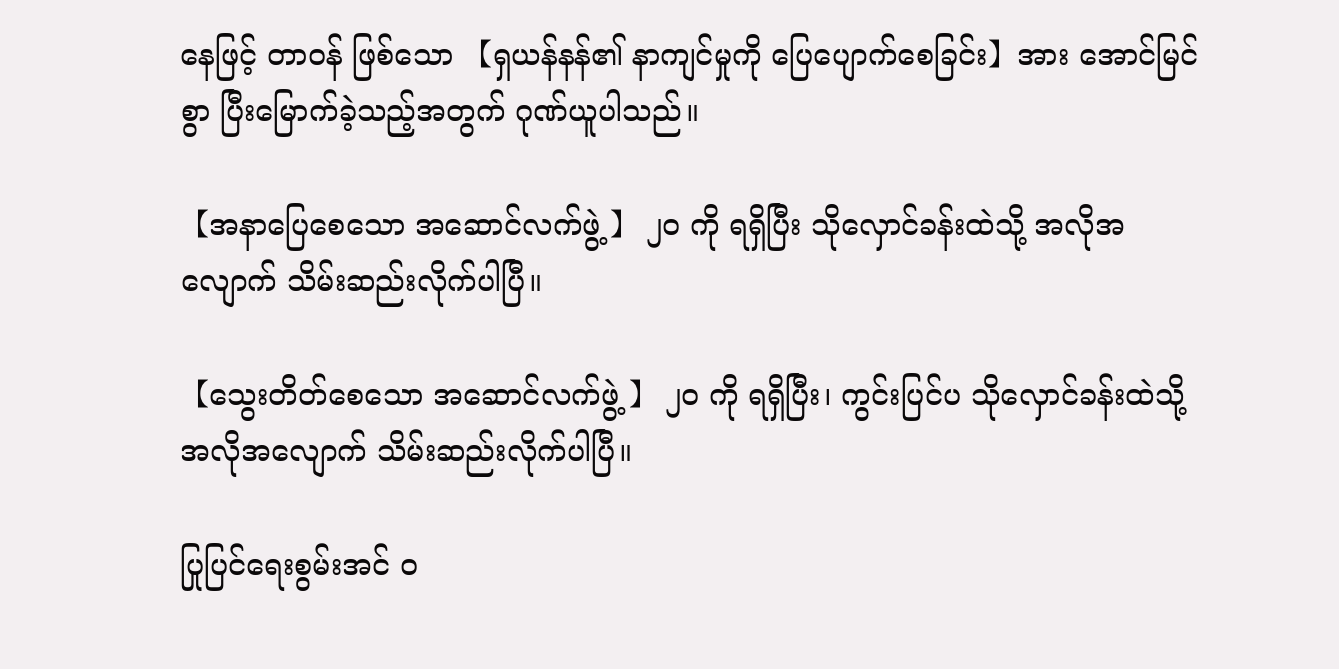နေဖြင့် တာဝန် ဖြစ်သော 【ရှယန်နန်၏ နာကျင်မှုကို ပြေပျောက်စေခြင်း】အား အောင်မြင်စွာ ပြီးမြောက်ခဲ့သည့်အတွက် ဂုဏ်ယူပါသည်။

【အနာပြေစေသော အဆောင်လက်ဖွဲ့ 】 ၂၀ ကို ရရှိပြီး သိုလှောင်ခန်းထဲသို့ အလိုအလျောက် သိမ်းဆည်းလိုက်ပါပြီ။

【သွေးတိတ်စေသော အဆောင်လက်ဖွဲ့ 】 ၂၀ ကို ရရှိပြီး၊ ကွင်းပြင်ပ သိုလှောင်ခန်းထဲသို့ အလိုအလျောက် သိမ်းဆည်းလိုက်ပါပြီ။

ပြုပြင်ရေးစွမ်းအင် ၀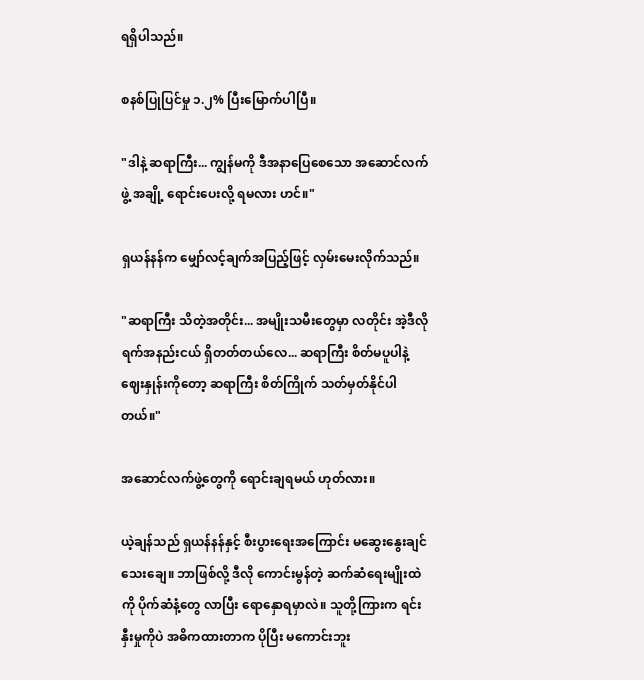ရရှိပါသည်။

စနစ်ပြုပြင်မှု ၁.၂% ပြီးမြောက်ပါပြီ။

"ဒါနဲ့ ဆရာကြီး... ကျွန်မကို ဒီအနာပြေစေသော အဆောင်လက်ဖွဲ့ အချို့ ရောင်းပေးလို့ ရမလား ဟင်။"

ရှယန်နန်က မျှော်လင့်ချက်အပြည့်ဖြင့် လှမ်းမေးလိုက်သည်။

"ဆရာကြီး သိတဲ့အတိုင်း... အမျိုးသမီးတွေမှာ လတိုင်း အဲ့ဒီလို ရက်အနည်းငယ် ရှိတတ်တယ်လေ... ဆရာကြီး စိတ်မပူပါနဲ့ဈေးနှုန်းကိုတော့ ဆရာကြီး စိတ်ကြိုက် သတ်မှတ်နိုင်ပါတယ်။"

အဆောင်လက်ဖွဲ့တွေကို ရောင်းချရမယ် ဟုတ်လား။

ယဲ့ချန်သည် ရှယန်နန်နှင့် စီးပွားရေးအကြောင်း မဆွေးနွေးချင်သေးချေ။ ဘာဖြစ်လို့ ဒီလို ကောင်းမွန်တဲ့ ဆက်ဆံရေးမျိုးထဲကို ပိုက်ဆံနံ့တွေ လာပြီး ရောနှောရမှာလဲ။ သူတို့ကြားက ရင်းနှီးမှုကိုပဲ အဓိကထားတာက ပိုပြီး မကောင်းဘူး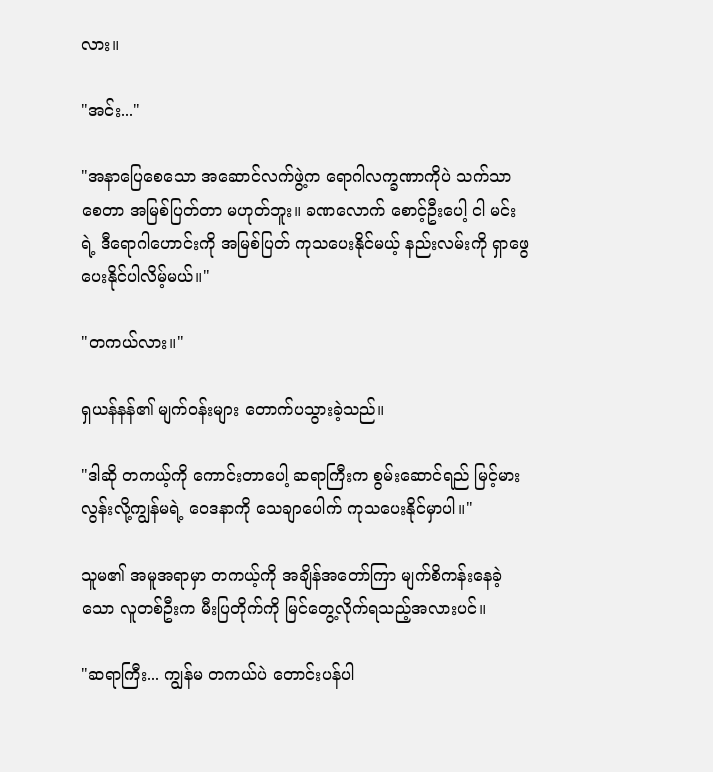လား။

"အင်း..."

"အနာပြေစေသော အဆောင်လက်ဖွဲ့က ရောဂါလက္ခဏာကိုပဲ သက်သာစေတာ အမြစ်ပြတ်တာ မဟုတ်ဘူး။ ခဏလောက် စောင့်ဦးပေါ့ ငါ မင်းရဲ့ ဒီရောဂါဟောင်းကို အမြစ်ပြတ် ကုသပေးနိုင်မယ့် နည်းလမ်းကို ရှာဖွေပေးနိုင်ပါလိမ့်မယ်။"

"တကယ်လား။"

ရှယန်နန်၏ မျက်ဝန်းများ တောက်ပသွားခဲ့သည်။

"ဒါဆို တကယ့်ကို ကောင်းတာပေါ့ ဆရာကြီးက စွမ်းဆောင်ရည် မြင့်မားလွန်းလို့ကျွန်မရဲ့ ဝေဒနာကို သေချာပေါက် ကုသပေးနိုင်မှာပါ။"

သူမ၏ အမူအရာမှာ တကယ့်ကို အချိန်အတော်ကြာ မျက်စိကန်းနေခဲ့သော လူတစ်ဦးက မီးပြတိုက်ကို မြင်တွေ့လိုက်ရသည့်အလားပင်။

"ဆရာကြီး... ကျွန်မ တကယ်ပဲ တောင်းပန်ပါ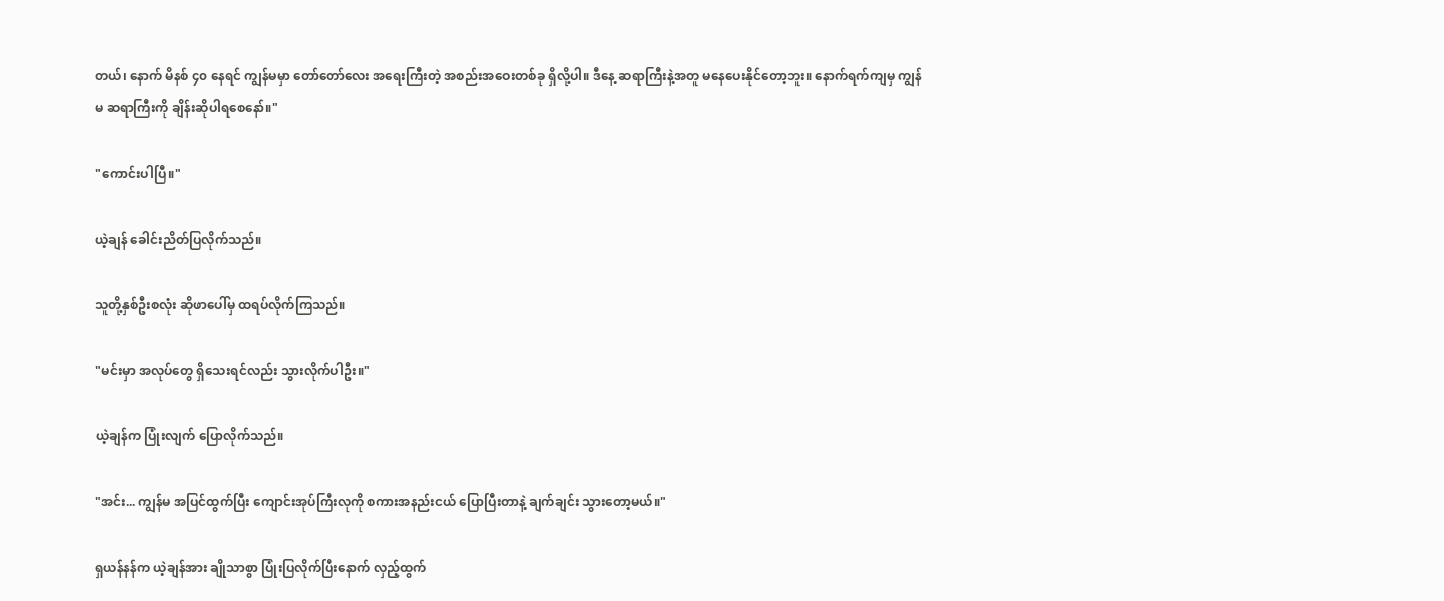တယ်၊ နောက် မိနစ် ၄၀ နေရင် ကျွန်မမှာ တော်တော်လေး အရေးကြီးတဲ့ အစည်းအဝေးတစ်ခု ရှိလို့ပါ။ ဒီနေ့ ဆရာကြီးနဲ့အတူ မနေပေးနိုင်တော့ဘူး။ နောက်ရက်ကျမှ ကျွန်မ ဆရာကြီးကို ချိန်းဆိုပါရစေနော်။"

"ကောင်းပါပြီ။"

ယဲ့ချန် ခေါင်းညိတ်ပြလိုက်သည်။

သူတို့နှစ်ဦးစလုံး ဆိုဖာပေါ်မှ ထရပ်လိုက်ကြသည်။

"မင်းမှာ အလုပ်တွေ ရှိသေးရင်လည်း သွားလိုက်ပါဦး။"

ယဲ့ချန်က ပြုံးလျက် ပြောလိုက်သည်။

"အင်း... ကျွန်မ အပြင်ထွက်ပြီး ကျောင်းအုပ်ကြီးလုကို စကားအနည်းငယ် ပြောပြီးတာနဲ့ ချက်ချင်း သွားတော့မယ်။"

ရှယန်နန်က ယဲ့ချန်အား ချိုသာစွာ ပြုံးပြလိုက်ပြီးနောက် လှည့်ထွက်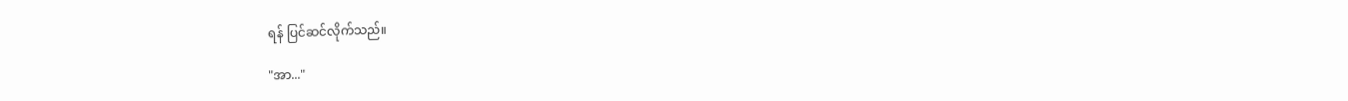ရန် ပြင်ဆင်လိုက်သည်။

"အာ..."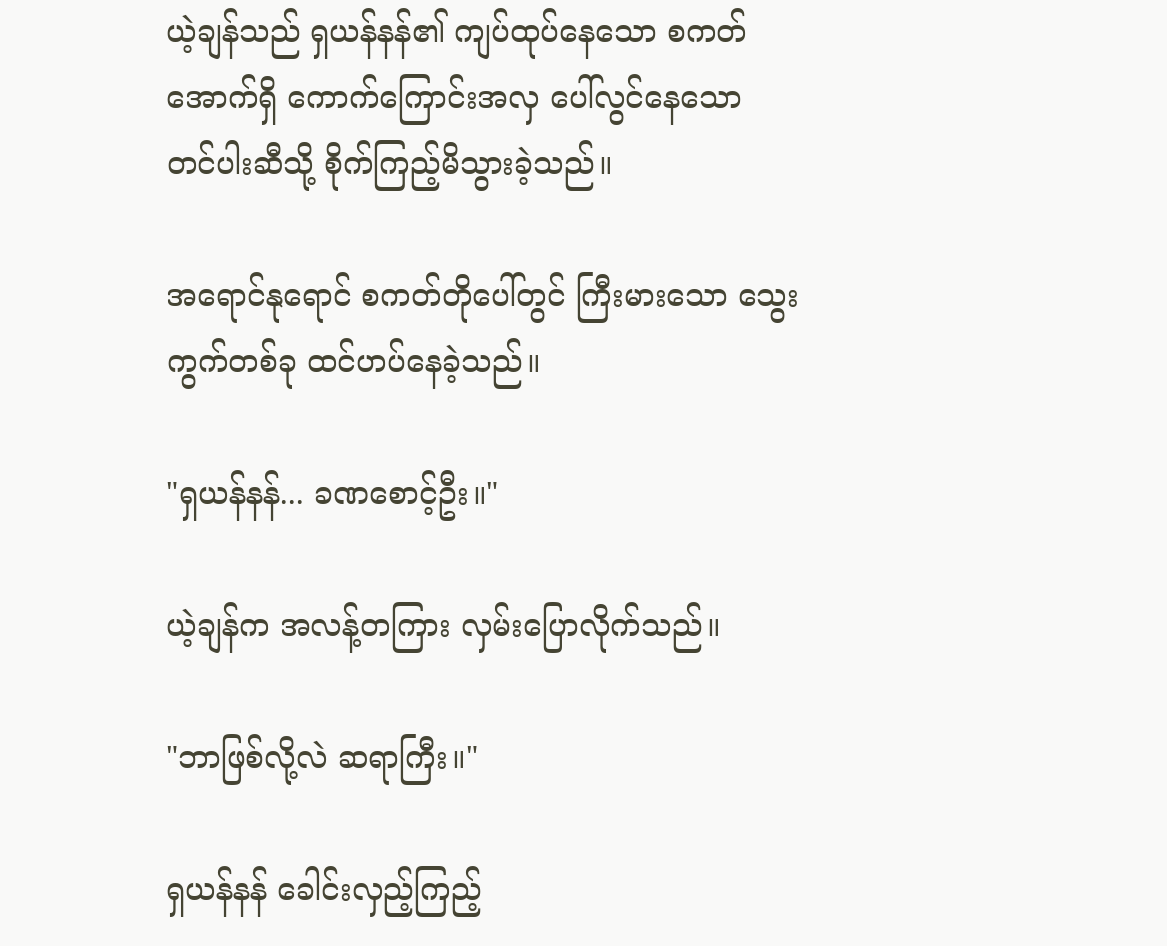ယဲ့ချန်သည် ရှယန်နန်၏ ကျပ်ထုပ်နေသော စကတ် အောက်ရှိ ကောက်ကြောင်းအလှ ပေါ်လွင်နေသော တင်ပါးဆီသို့ စိုက်ကြည့်မိသွားခဲ့သည်။

အရောင်နုရောင် စကတ်တိုပေါ်တွင် ကြီးမားသော သွေးကွက်တစ်ခု ထင်ဟပ်နေခဲ့သည်။

"ရှယန်နန်... ခဏစောင့်ဦး။"

ယဲ့ချန်က အလန့်တကြား လှမ်းပြောလိုက်သည်။

"ဘာဖြစ်လို့လဲ ဆရာကြီး။"

ရှယန်နန် ခေါင်းလှည့်ကြည့်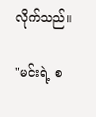လိုက်သည်။

"မင်းရဲ့ စ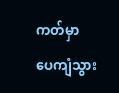ကတ်မှာ ပေကျံသွား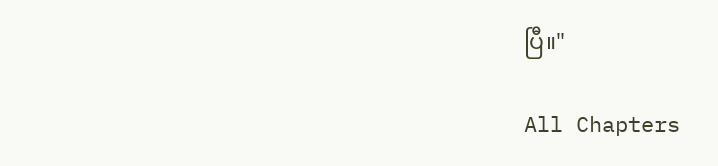ပြီ။"

All Chapters